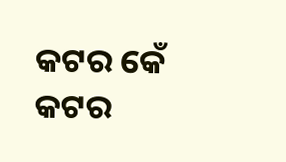କଟର କେଁ
କଟର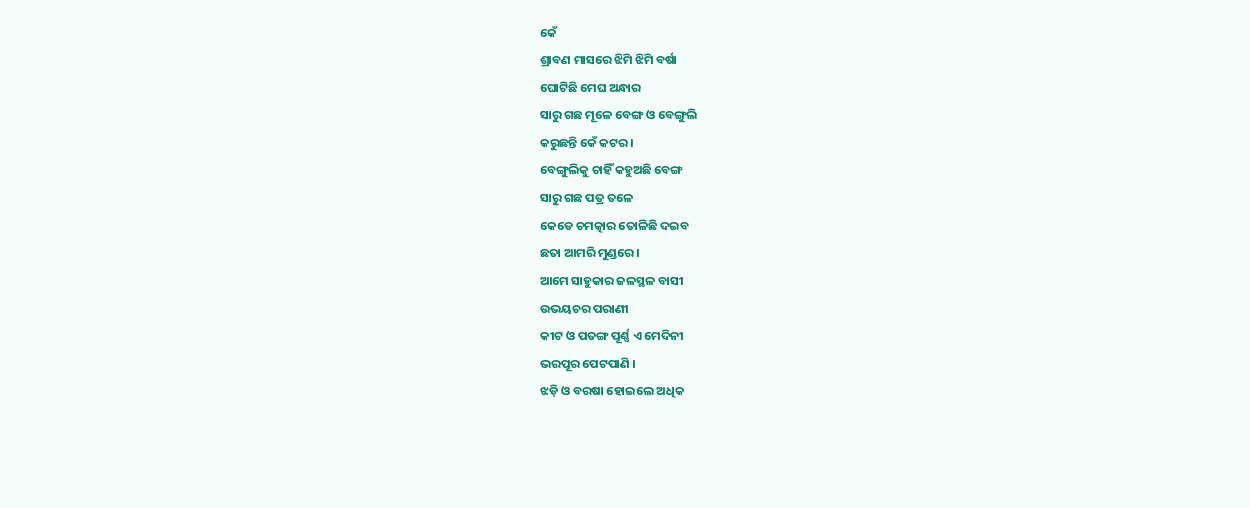କେଁ
ଶ୍ରାବଣ ମାସରେ ଝିମି ଝିମି ବର୍ଷା
ଘୋଟିଛି ମେଘ ଅନ୍ଧାର
ସାରୁ ଗଛ ମୂଳେ ବେଙ୍ଗ ଓ ବେଙ୍ଗୁଲି
କରୁଛନ୍ତି କେଁ କଟର ।
ବେଙ୍ଗୁଲିକୁ ଚାହିଁ କହୁଅଛି ବେଙ୍ଗ
ସାରୁ ଗଛ ପତ୍ର ତଳେ
କେଡେ ଚମତ୍କାର ତୋଳିଛି ଦଇବ
ଛତା ଆମରି ମୁଣ୍ଡରେ ।
ଆମେ ସାହୁକାର ଜଳସ୍ଥଳ ବାସୀ
ଉଭୟଚର ପରାଣୀ
କୀଟ ଓ ପତଙ୍ଗ ପୂର୍ଣ୍ଣ ଏ ମେଦିନୀ
ଭରପୂର ପେଟପାଣି ।
ଝଡ଼ି ଓ ବରଷା ହୋଇଲେ ଅଧିକ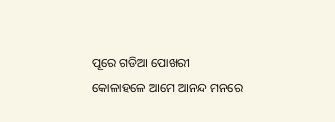ପୂରେ ଗଡିଆ ପୋଖରୀ
କୋଳାହଳେ ଆମେ ଆନନ୍ଦ ମନରେ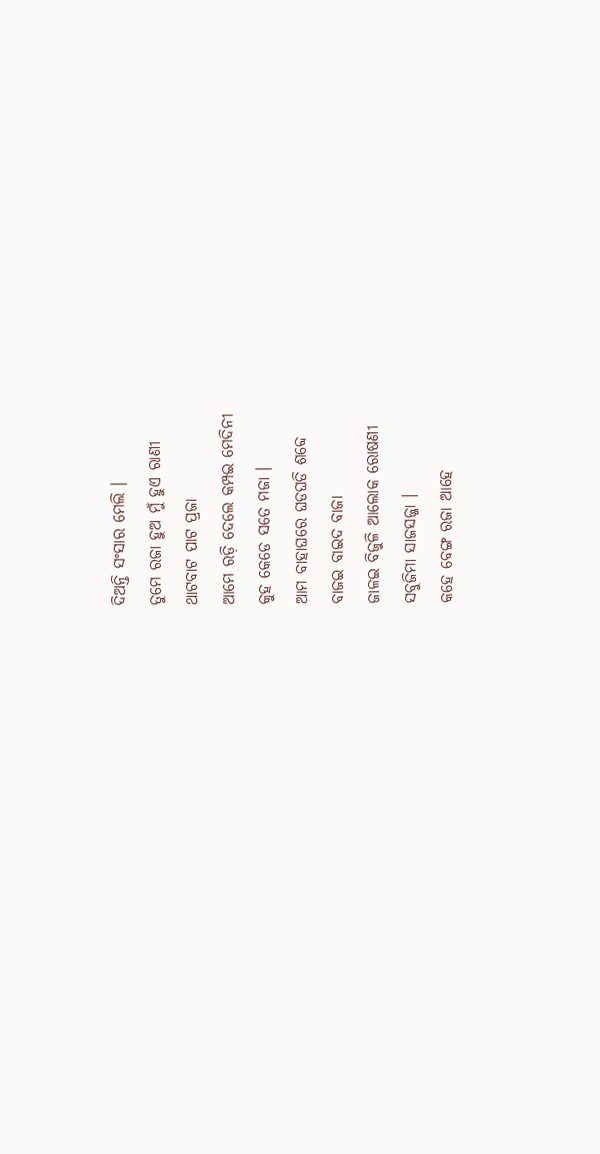ଦିଅନ୍ତି ସଂସାର ମେଲି ।
ତୁମେ ରଜା ହୁଅ ମୁଁ ହୁଏ ରାଣୀ
ଥାଟବାଟ ପାଟ ପ୍ରଜା
ଆମେ ରଡ଼ି ଦେଲେ କମ୍ପଇ ମେଦିନୀ
କୁହ କେଡେ ସତେ ମଜା ।
ଆମ ବାହାଘରେ ଘଡଘଡି ଶବ୍ଦେ
ବାଜଇ ବାଇଦ ବାଜା
ଜାଳଇ ବିଜୁଳି ଆଲୋକ ରୋଷଣୀ
ସବୁଜିମା ସାଜସଜ୍ଜା ।
କହେ ବେଙ୍ଗ ରଜା ଆହେ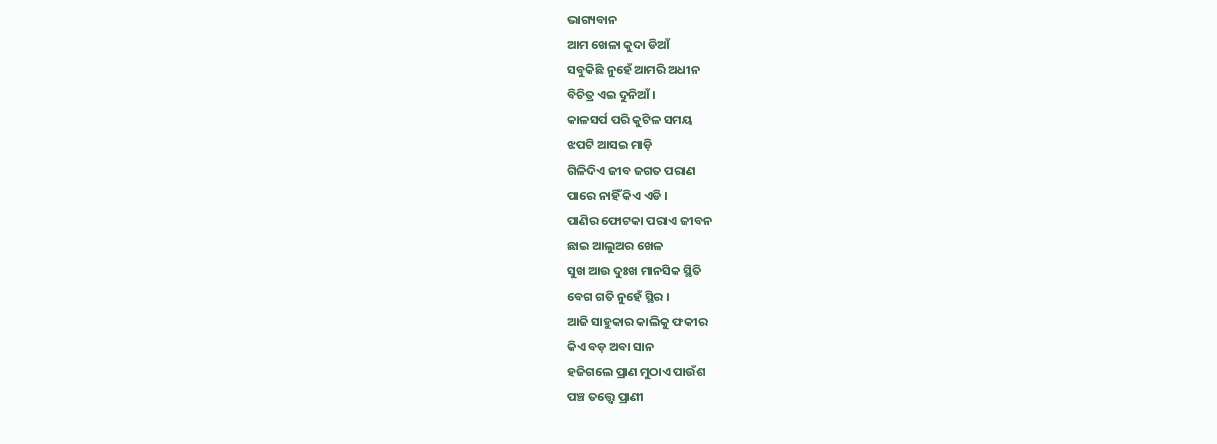ଭାଗ୍ୟବାନ
ଆମ ଖେଳା କୁଦା ଡିଆଁ
ସବୁକିଛି ନୁହେଁ ଆମରି ଅଧୀନ
ବିଚିତ୍ର ଏଇ ଦୁନିଆଁ ।
କାଳସର୍ପ ପରି କୁଟିଳ ସମୟ
ଝପଟି ଆସଇ ମାଡ଼ି
ଗିଳିଦିଏ ଜୀବ ଜଗତ ପରାଣ
ପାରେ ନାହିଁ କିଏ ଏଡି ।
ପାଣିର ଫୋଟକା ପରାଏ ଜୀବନ
ଛାଇ ଆଲୁଅର ଖେଳ
ସୁଖ ଆଉ ଦୁଃଖ ମାନସିକ ସ୍ଥିତି
ବେଗ ଗତି ନୁହେଁ ସ୍ଥିର ।
ଆଜି ସାହୁକାର କାଲିକୁ ଫକୀର
କିଏ ବଡ଼ ଅବା ସାନ
ହଜିଗଲେ ପ୍ରାଣ ମୁଠାଏ ପାଉଁଶ
ପଞ୍ଚ ତତ୍ତ୍ୱେ ପ୍ରାଣୀ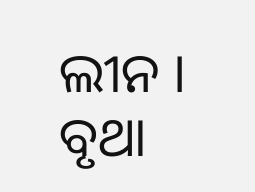ଲୀନ ।
ବୃଥା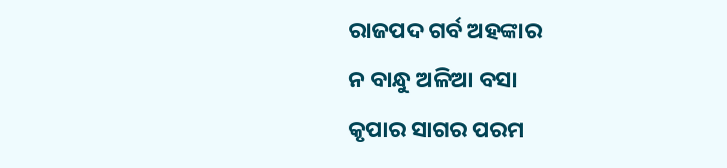ରାଜପଦ ଗର୍ବ ଅହଙ୍କାର
ନ ବାନ୍ଧୁ ଅଳିଆ ବସା
କୃପାର ସାଗର ପରମ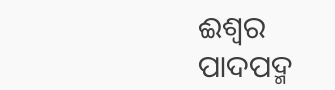ଈଶ୍ଵର
ପାଦପଦ୍ମ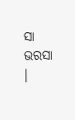ସା ଭରସା ।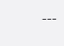---